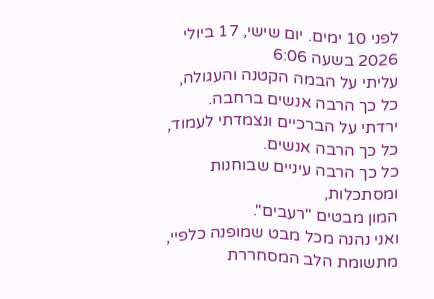לפני 10 ימים. יום שישי, 17 ביולי 2026 בשעה 6:06
עליתי על הבמה הקטנה והעגולה,
כל כך הרבה אנשים ברחבה.
ירדתי על הברכיים ונצמדתי לעמוד,
כל כך הרבה אנשים.
כל כך הרבה עיניים שבוחנות ומסתכלות,
המון מבטים "רעבים".
ואני נהנה מכל מבט שמופנה כלפיי,
מתשומת הלב המסחררת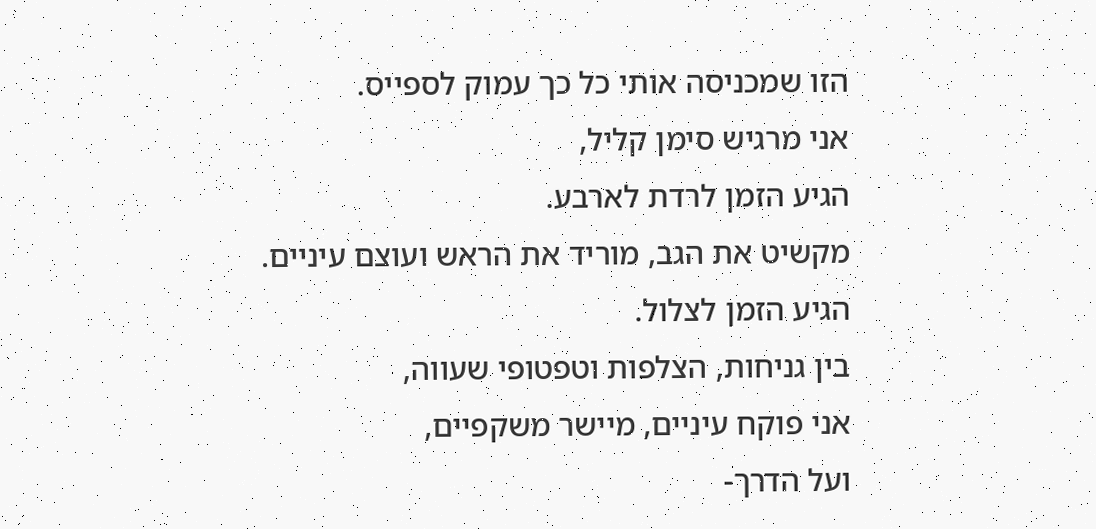הזו שמכניסה אותי כל כך עמוק לספייס.
אני מרגיש סימן קליל,
הגיע הזמן לרדת לארבע.
מקשיט את הגב, מוריד את הראש ועוצם עיניים.
הגיע הזמן לצלול.
בין גניחות, הצלפות וטפטופי שעווה,
אני פוקח עיניים, מיישר משקפיים,
ועל הדרך-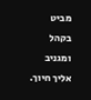מביט בקהל ומגניב אליך חיוך.